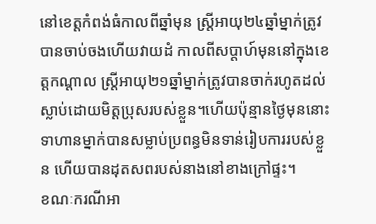នៅខេត្តកំពង់ធំកាលពីឆ្នាំមុន ស្ត្រីអាយុ២៤ឆ្នាំម្នាក់ត្រូវបានចាប់ចងហើយវាយដំ កាលពីសប្តាហ៍មុននៅក្នុងខេត្តកណ្តាល ស្ត្រីអាយុ២១ឆ្នាំម្នាក់ត្រូវបានចាក់រហូតដល់ស្លាប់ដោយមិត្តប្រុសរបស់ខ្លួន។ហើយប៉ុន្មានថ្ងៃមុននោះ ទាហានម្នាក់បានសម្លាប់ប្រពន្ធមិនទាន់រៀបការរបស់ខ្លួន ហើយបានដុតសពរបស់នាងនៅខាងក្រៅផ្ទះ។
ខណៈករណីអា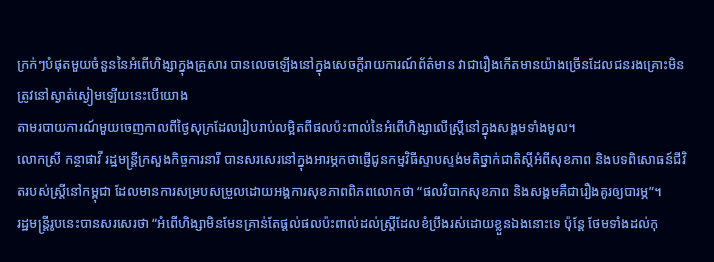ក្រក់ៗបំផុតមួយចំនួននៃអំពើហិង្សាក្នុងគ្រួសារ បានលេចឡើងនៅក្នុងសេចក្តីរាយការណ៍ព័ត៌មាន វាជារឿងកើតមានយ៉ាងច្រើនដែលជនរងគ្រោះមិនត្រូវនៅស្ងាត់ស្ងៀមឡើយនេះបើយោង
តាមរបាយការណ៍មួយចេញកាលពីថ្ងៃសុក្រដែលរៀបរាប់លម្អិតពីផលប៉ះពាល់នៃអំពើហិង្សាលើស្ត្រីនៅក្នុងសង្គមទាំងមូល។
លោកស្រី កន្ថាផាវី រដ្ឋមន្ត្រីក្រសួងកិច្ចការនារី បានសរសេរនៅក្នុងអារម្ភកថាផ្ញើជូនកម្មវិធីស្ទាបស្ទង់មតិថ្នាក់ជាតិស្តីអំពីសុខភាព និងបទពិសោធន៍ជីវិតរបស់ស្ត្រីនៅកម្ពុជា ដែលមានការសម្របសម្រួលដោយអង្គការសុខភាពពិភពលោកថា “ផលវិបាកសុខភាព និងសង្គមគឺជារឿងគូរឲ្យបារម្ភ”។
រដ្ឋមន្ត្រីរូបនេះបានសរសេរថា “អំពើហិង្សាមិនមែនគ្រាន់តែផ្តល់ផលប៉ះពាល់ដល់ស្ត្រីដែលខំប្រឹងរស់ដោយខ្លួនឯងនោះទេ ប៉ុន្តែ ថែមទាំងដល់កុ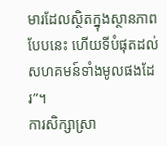មារដែលស្ថិតក្នុងស្ថានភាពបែបនេះ ហើយទីបំផុតដល់សហគមន៍ទាំងមូលផងដែរ”។
ការសិក្សាស្រា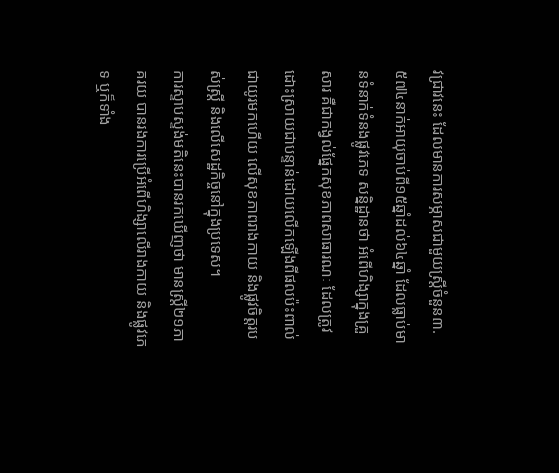វជ្រាវនេះ ដែលមានការសម្ភាសជាមួយស្ត្រីចំនួន៣.៥៧៤នាក់អាយុចាប់ពី១៥ឆ្នាំដល់៦៤ឆ្នាំ ដែលធ្លាប់មានទំនាក់ទំនងផ្លូវភេទ សន្និដ្ឋានថា អំពើហិង្សាក្នុងគ្រួសារ គឺជាកង្វល់ផ្នែកសុខភាពសាធារណៈ ដែលត្រូវដោះស្រាយជាបន្ទាន់ដោយលើកឡើងពីផលប៉ះពាល់ជាយូរមកហើយ លើសុខភាពរាងកាយ និងផ្លូវចិត្តរបស់ស្ត្រី និងលើសេដ្ឋកិច្ចនៅក្នុងប្រទេស។
ការស្ទាបស្ទង់មតិនេះបានរកឃើញថា មានស្ត្រី២១ភាគរយ បានរងការប្រើអំពើហិង្សាលើរាងកាយ និងផ្លូវភេទ ឬក៏ទាំង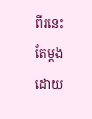ពីរនេះតែម្តង ដោយ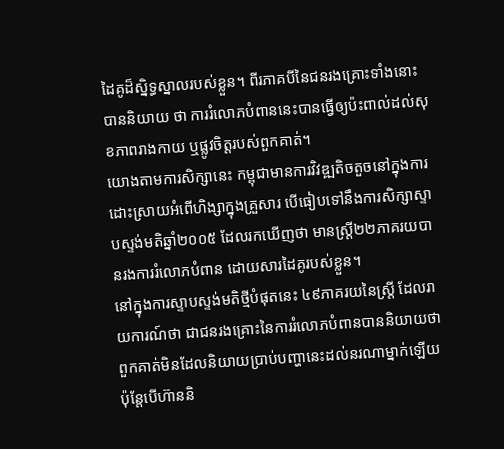ដៃគូដ៏ស្និទ្ធស្នាលរបស់ខ្លួន។ ពីរភាគបីនៃជនរងគ្រោះទាំងនោះបាននិយាយ ថា ការរំលោភបំពាននេះបានធ្វើឲ្យប៉ះពាល់ដល់សុខភាពរាងកាយ ឬផ្លូវចិត្តរបស់ពួកគាត់។
យោងតាមការសិក្សានេះ កម្ពុជាមានការវិវឌ្ឍតិចតួចនៅក្នុងការដោះស្រាយអំពើហិង្សាក្នុងគ្រួសារ បើធៀបទៅនឹងការសិក្សាស្ទាបស្ទង់មតិឆ្នាំ២០០៥ ដែលរកឃើញថា មានស្ត្រី២២ភាគរយបានរងការរំលោភបំពាន ដោយសារដៃគូរបស់ខ្លួន។
នៅក្នុងការស្ទាបស្ទង់មតិថ្មីបំផុតនេះ ៤៩ភាគរយនៃស្ត្រី ដែលរាយការណ៍ថា ជាជនរងគ្រោះនៃការរំលោភបំពានបាននិយាយថា ពួកគាត់មិនដែលនិយាយប្រាប់បញ្ហានេះដល់នរណាម្នាក់ឡើយ ប៉ុន្តែបើហ៊ាននិ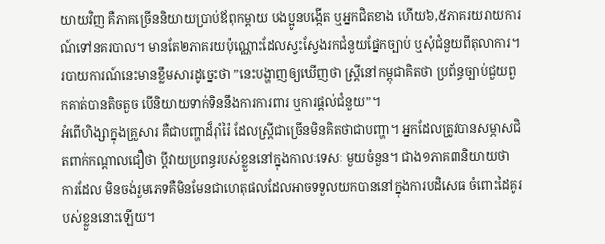យាយវិញ គឺភាគច្រើននិយាយប្រាប់ឪពុកម្តាយ បងប្អូនបង្កើត ឬអ្នកជិតខាង ហើយ៦,៥ភាគរយរាយការណ៍ទៅនគរបាល។ មានតែ២ភាគរយប៉ុណ្ណោះដែលស្វះស្វែងរកជំនួយផ្នែកច្បាប់ ឬសុំជំនួយពីតុលាការ។
របាយការណ៍នេះមានខ្លឹមសារដូច្នេះថា ”នេះបង្ហាញឲ្យឃើញថា ស្ត្រីនៅកម្ពុជាគិតថា ប្រព័ន្ធច្បាប់ជួយពួកគាត់បានតិចតួច បើនិយាយទាក់ទិននឹងការការពារ ឬការផ្តល់ជំនួយ”។
អំពើហិង្សាក្នុងគ្រួសារ គឺជាបញ្ហាដ៏រ៉ាំរ៉ៃ ដែលស្ត្រីជាច្រើនមិនគិតថាជាបញ្ហា។ អ្នកដែលត្រូវបានសម្ភាសជិតពាក់កណ្តាលជឿថា ប្តីវាយប្រពន្ធរបស់ខ្លួននៅក្នុងកាលៈទេសៈ មួយចំនួន។ ជាង១ភាគ៣និយាយថា ការដែល មិនចង់រួមភេទគឺមិនមែនជាហេតុផលដែលអាចទទួលយកបាននៅក្នុងការបដិសេធ ចំពោះដៃគូរបស់ខ្លួននោះឡើយ។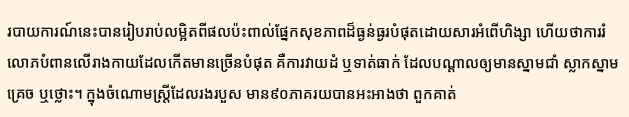របាយការណ៍នេះបានរៀបរាប់លម្អិតពីផលប៉ះពាល់ផ្នែកសុខភាពដ៏ធ្ងន់ធ្ងរបំផុតដោយសារអំពើហិង្សា ហើយថាការរំលោភបំពានលើរាងកាយដែលកើតមានច្រើនបំផុត គឺការវាយដំ ឬទាត់ធាក់ ដែលបណ្តាលឲ្យមានស្នាមជាំ ស្លាកស្នាម គ្រេច ឬថ្លោះ។ ក្នុងចំណោមស្ត្រីដែលរងរបួស មាន៩០ភាគរយបានអះអាងថា ពួកគាត់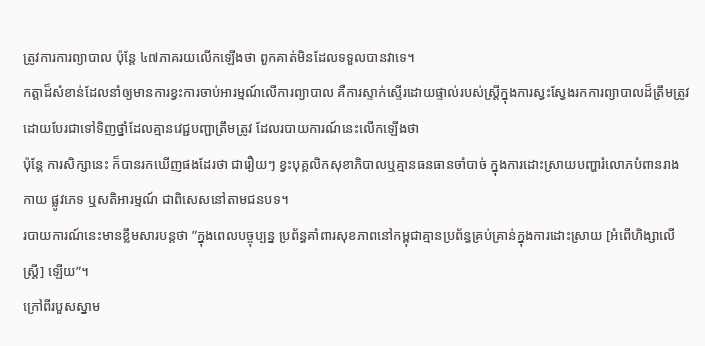ត្រូវការការព្យាបាល ប៉ុន្តែ ៤៧ភាគរយលើកឡើងថា ពួកគាត់មិនដែលទទួលបានវាទេ។
កត្តាដ៏សំខាន់ដែលនាំឲ្យមានការខ្វះការចាប់អារម្មណ៍លើការព្យាបាល គឺការស្ទាក់ស្ទើរដោយផ្ទាល់របស់ស្ត្រីក្នុងការស្វះស្វែងរកការព្យាបាលដ៏ត្រឹមត្រូវ ដោយបែរជាទៅទិញថ្នាំដែលគ្មានវេជ្ជបញ្ជាត្រឹមត្រូវ ដែលរបាយការណ៍នេះលើកឡើងថា
ប៉ុន្តែ ការសិក្សានេះ ក៏បានរកឃើញផងដែរថា ជារឿយៗ ខ្វះបុគ្គលិកសុខាភិបាលឬគ្មានធនធានចាំបាច់ ក្នុងការដោះស្រាយបញ្ហារំលោភបំពានរាងកាយ ផ្លូវភេទ ឬសតិអារម្មណ៍ ជាពិសេសនៅតាមជនបទ។
របាយការណ៍នេះមានខ្លឹមសារបន្តថា ”ក្នុងពេលបច្ចុប្បន្ន ប្រព័ន្ធគាំពារសុខភាពនៅកម្ពុជាគ្មានប្រព័ន្ធគ្រប់គ្រាន់ក្នុងការដោះស្រាយ [អំពើហិង្សាលើស្ត្រី] ឡើយ”។
ក្រៅពីរបួសស្នាម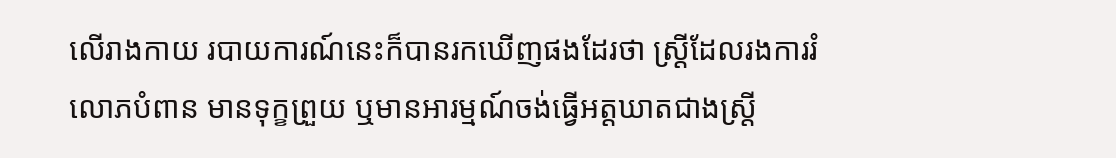លើរាងកាយ របាយការណ៍នេះក៏បានរកឃើញផងដែរថា ស្ត្រីដែលរងការរំលោភបំពាន មានទុក្ខព្រួយ ឬមានអារម្មណ៍ចង់ធ្វើអត្តឃាតជាងស្ត្រី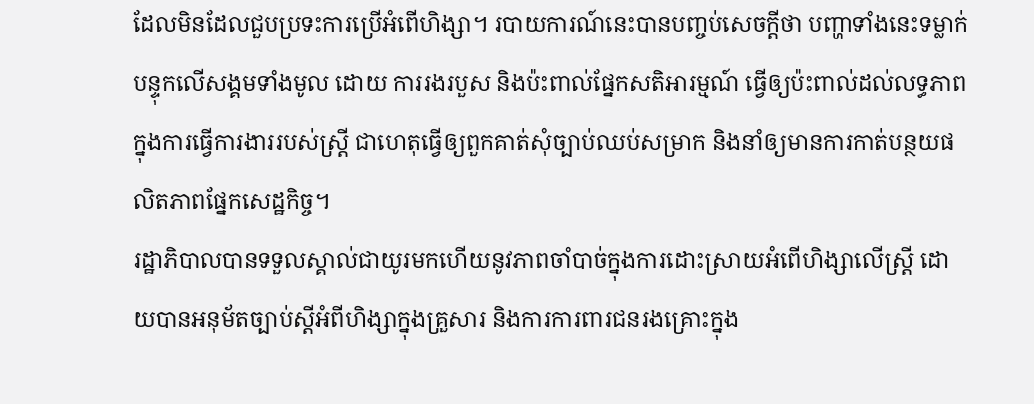ដែលមិនដែលជួបប្រទះការប្រើអំពើហិង្សា។ របាយការណ៍នេះបានបញ្ចប់សេចក្តីថា បញ្ហាទាំងនេះទម្លាក់បន្ទុកលើសង្គមទាំងមូល ដោយ ការរងរបួស និងប៉ះពាល់ផ្នែកសតិអារម្មណ៍ ធ្វើឲ្យប៉ះពាល់ដល់លទ្ធភាពក្នុងការធ្វើការងាររបស់ស្ត្រី ជាហេតុធ្វើឲ្យពួកគាត់សុំច្បាប់ឈប់សម្រាក និងនាំឲ្យមានការកាត់បន្ថយផលិតភាពផ្នែកសេដ្ឋកិច្ច។
រដ្ឋាភិបាលបានទទួលស្គាល់ជាយូរមកហើយនូវភាពចាំបាច់ក្នុងការដោះស្រាយអំពើហិង្សាលើស្ត្រី ដោយបានអនុម័តច្បាប់ស្តីអំពីហិង្សាក្នុងគ្រួសារ និងការការពារជនរងគ្រោះក្នុង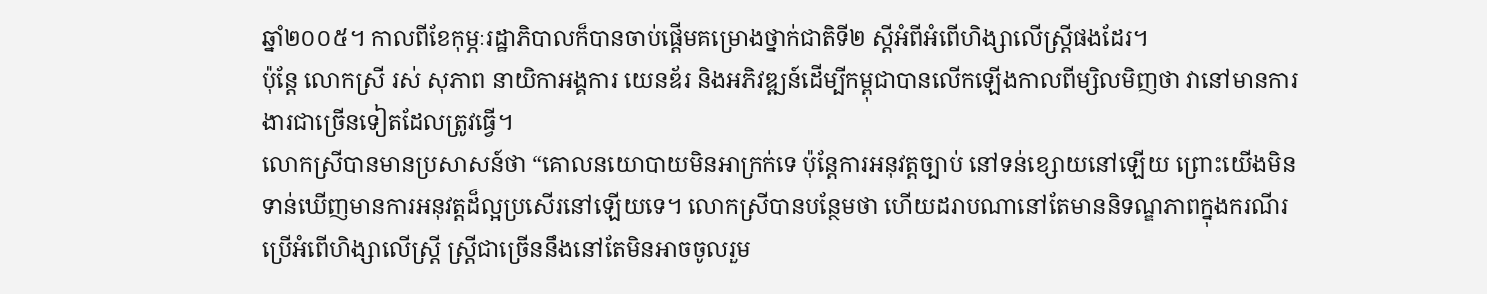ឆ្នាំ២០០៥។ កាលពីខែកុម្ភៈរដ្ឋាភិបាលក៏បានចាប់ផ្តើមគម្រោងថ្នាក់ជាតិទី២ ស្តីអំពីអំពើហិង្សាលើស្ត្រីផងដែរ។
ប៉ុន្តែ លោកស្រី រស់ សុភាព នាយិកាអង្គការ យេនឌ័រ និងអភិវឌ្ឍន៍ដើម្បីកម្ពុជាបានលើកឡើងកាលពីម្សិលមិញថា វានៅមានការងារជាច្រើនទៀតដែលត្រូវធ្វើ។
លោកស្រីបានមានប្រសាសន៍ថា “គោលនយោបាយមិនអាក្រក់ទេ ប៉ុន្តែការអនុវត្តច្បាប់ នៅទន់ខ្សោយនៅឡើយ ព្រោះយើងមិនទាន់ឃើញមានការអនុវត្តដ៏ល្អប្រសើរនៅឡើយទេ។ លោកស្រីបានបន្ថែមថា ហើយដរាបណានៅតែមាននិទណ្ឌភាពក្នុងករណីរប្រើអំពើហិង្សាលើស្ត្រី ស្ត្រីជាច្រើននឹងនៅតែមិនអាចចូលរួម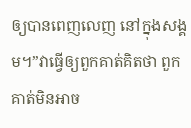ឲ្យបានពេញលេញ នៅក្នុងសង្គម។”វាធ្វើឲ្យពួកគាត់គិតថា ពួកគាត់មិនអាច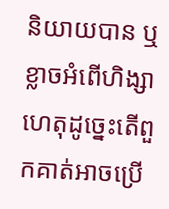និយាយបាន ឬខ្លាចអំពើហិង្សា ហេតុដូច្នេះតើពួកគាត់អាចប្រើ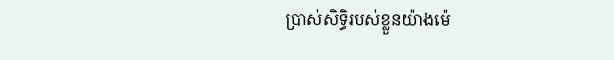ប្រាស់សិទ្ធិរបស់ខ្លួនយ៉ាងម៉េ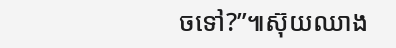ចទៅ?”៕ស៊ុយឈាង